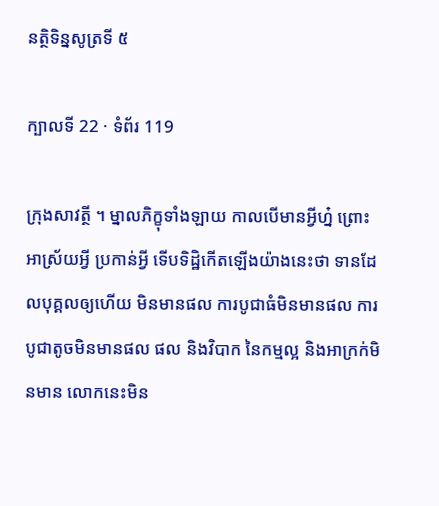នត្ថិទិន្នសូត្រទី ៥

ក្បាលទី 22 · ទំព័រ 119

ក្រុងសាវត្ថី ។ ម្នាលភិក្ខុទាំងឡាយ កាលបើមានអ្វីហ្ន៎ ព្រោះ អាស្រ័យអ្វី ប្រកាន់អ្វី ទើបទិដ្ឋិកើតឡើងយ៉ាងនេះថា ទានដែលបុគ្គលឲ្យហើយ មិនមានផល ការបូជាធំមិនមានផល ការបូជាតូចមិនមានផល ផល និងវិបាក នៃកម្មល្អ និងអាក្រក់មិនមាន លោកនេះមិន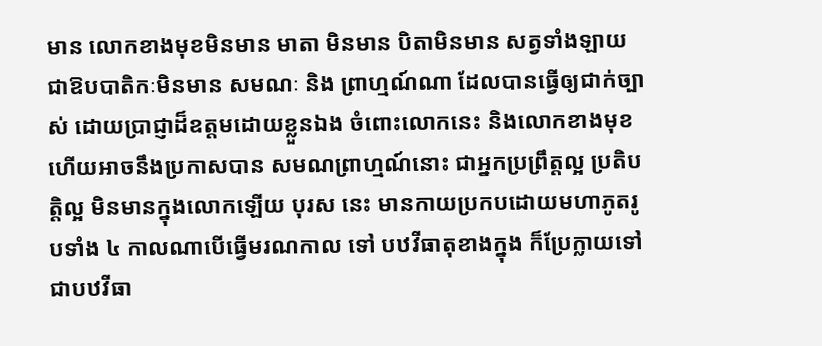មាន លោកខាងមុខមិនមាន មាតា មិនមាន បិតាមិនមាន សត្វទាំងឡាយជាឱបបាតិកៈមិនមាន សមណៈ និង ព្រាហ្មណ៍ណា ដែលបានធ្វើឲ្យជាក់ច្បាស់ ដោយប្រាជ្ញាដ៏ឧត្តមដោយខ្លួនឯង ចំពោះលោកនេះ និងលោកខាងមុខ ហើយអាចនឹងប្រកាសបាន សមណព្រាហ្មណ៍នោះ ជាអ្នកប្រព្រឹត្តល្អ ប្រតិបត្តិល្អ មិនមានក្នុងលោកឡើយ បុរស នេះ មានកាយប្រកបដោយមហាភូតរូបទាំង ៤ កាលណាបើធ្វើមរណកាល ទៅ បឋវីធាតុខាងក្នុង ក៏ប្រែក្លាយទៅជាបឋវីធា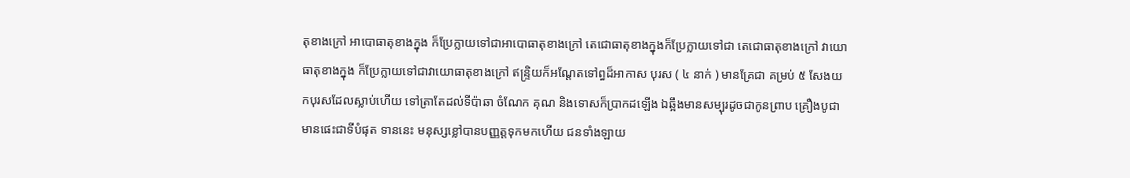តុខាងក្រៅ អាបោធាតុខាងក្នុង ក៏ប្រែក្លាយទៅជាអាបោធាតុខាងក្រៅ តេជោធាតុខាងក្នុងក៏ប្រែក្លាយទៅជា តេជោធាតុខាងក្រៅ វាយោធាតុខាងក្នុង ក៏ប្រែក្លាយទៅជាវាយោធាតុខាងក្រៅ ឥន្ទ្រិយក៏អណ្តែតទៅព្ធដ៏អាកាស បុរស ( ៤ នាក់ ) មានគ្រែជា គម្រប់ ៥ សែងយកបុរសដែលស្លាប់ហើយ ទៅត្រាតែដល់ទីប៉ាឆា ចំណែក គុណ និងទោសក៏ប្រាកដឡើង ឯឆ្អឹងមានសម្បុរដូចជាកូនព្រាប គ្រឿងបូជា មានផេះជាទីបំផុត ទាននេះ មនុស្សខ្លៅបានបញ្ញត្តទុកមកហើយ ជនទាំងឡាយ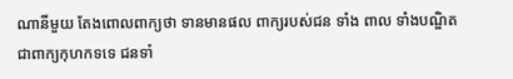ណានីមួយ តែងពោលពាក្យថា ទានមានផល ពាក្យរបស់ជន ទាំង ពាល ទាំងបណ្ឌិត ជាពាក្យកុហកទទេ ជនទាំ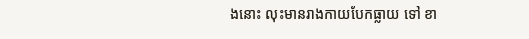ងនោះ លុះមានរាងកាយបែកធ្លាយ ទៅ ខា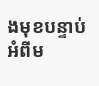ងមុខបន្ទាប់អំពីម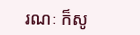រណៈ ក៏សូ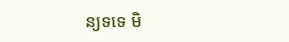ន្យទទេ មិ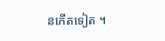នកើតទៀត ។